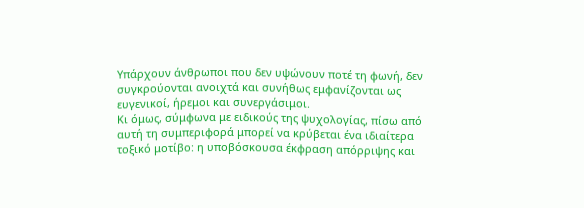Υπάρχουν άνθρωποι που δεν υψώνουν ποτέ τη φωνή, δεν συγκρούονται ανοιχτά και συνήθως εμφανίζονται ως ευγενικοί, ήρεμοι και συνεργάσιμοι.
Κι όμως, σύμφωνα με ειδικούς της ψυχολογίας, πίσω από αυτή τη συμπεριφορά μπορεί να κρύβεται ένα ιδιαίτερα τοξικό μοτίβο: η υποβόσκουσα έκφραση απόρριψης και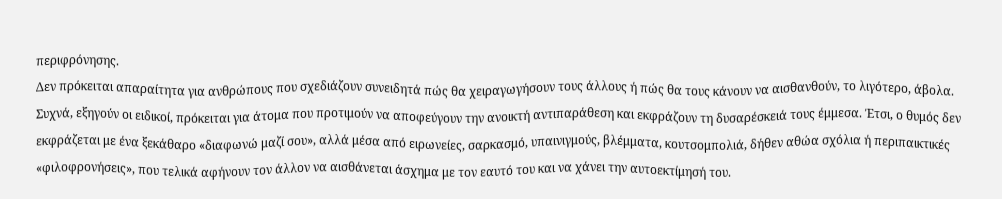περιφρόνησης.
Δεν πρόκειται απαραίτητα για ανθρώπους που σχεδιάζουν συνειδητά πώς θα χειραγωγήσουν τους άλλους ή πώς θα τους κάνουν να αισθανθούν, το λιγότερο, άβολα.
Συχνά, εξηγούν οι ειδικοί, πρόκειται για άτομα που προτιμούν να αποφεύγουν την ανοικτή αντιπαράθεση και εκφράζουν τη δυσαρέσκειά τους έμμεσα. Έτσι, ο θυμός δεν εκφράζεται με ένα ξεκάθαρο «διαφωνώ μαζί σου», αλλά μέσα από ειρωνείες, σαρκασμό, υπαινιγμούς, βλέμματα, κουτσομπολιά, δήθεν αθώα σχόλια ή περιπαικτικές «φιλοφρονήσεις», που τελικά αφήνουν τον άλλον να αισθάνεται άσχημα με τον εαυτό του και να χάνει την αυτοεκτίμησή του.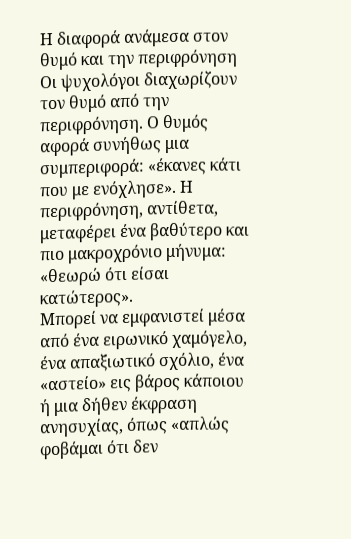Η διαφορά ανάμεσα στον θυμό και την περιφρόνηση
Οι ψυχολόγοι διαχωρίζουν τον θυμό από την περιφρόνηση. Ο θυμός αφορά συνήθως μια συμπεριφορά: «έκανες κάτι που με ενόχλησε». Η περιφρόνηση, αντίθετα, μεταφέρει ένα βαθύτερο και πιο μακροχρόνιο μήνυμα: «θεωρώ ότι είσαι κατώτερος».
Μπορεί να εμφανιστεί μέσα από ένα ειρωνικό χαμόγελο, ένα απαξιωτικό σχόλιο, ένα «αστείο» εις βάρος κάποιου ή μια δήθεν έκφραση ανησυχίας, όπως «απλώς φοβάμαι ότι δεν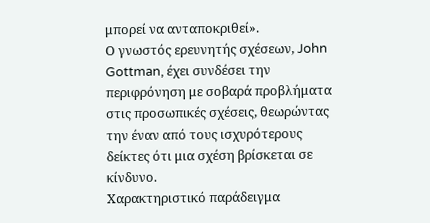μπορεί να ανταποκριθεί».
Ο γνωστός ερευνητής σχέσεων, John Gottman, έχει συνδέσει την περιφρόνηση με σοβαρά προβλήματα στις προσωπικές σχέσεις, θεωρώντας την έναν από τους ισχυρότερους δείκτες ότι μια σχέση βρίσκεται σε κίνδυνο.
Χαρακτηριστικό παράδειγμα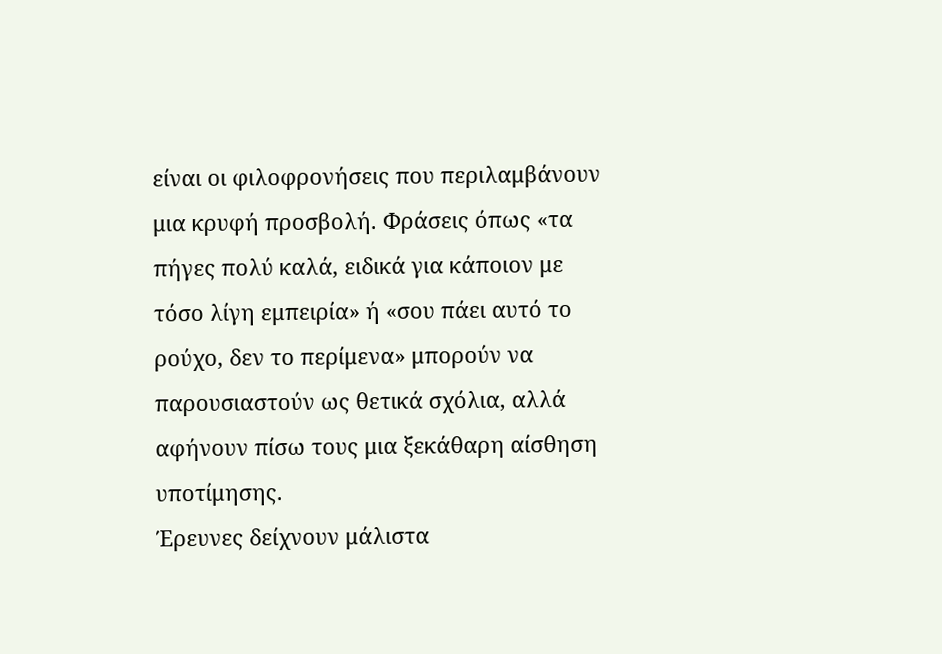είναι οι φιλοφρονήσεις που περιλαμβάνουν μια κρυφή προσβολή. Φράσεις όπως «τα πήγες πολύ καλά, ειδικά για κάποιον με τόσο λίγη εμπειρία» ή «σου πάει αυτό το ρούχο, δεν το περίμενα» μπορούν να παρουσιαστούν ως θετικά σχόλια, αλλά αφήνουν πίσω τους μια ξεκάθαρη αίσθηση υποτίμησης.
Έρευνες δείχνουν μάλιστα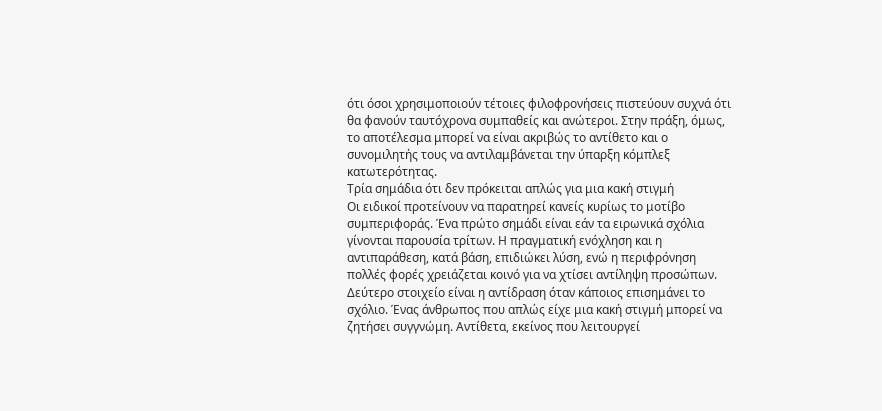ότι όσοι χρησιμοποιούν τέτοιες φιλοφρονήσεις πιστεύουν συχνά ότι θα φανούν ταυτόχρονα συμπαθείς και ανώτεροι. Στην πράξη, όμως, το αποτέλεσμα μπορεί να είναι ακριβώς το αντίθετο και ο συνομιλητής τους να αντιλαμβάνεται την ύπαρξη κόμπλεξ κατωτερότητας.
Τρία σημάδια ότι δεν πρόκειται απλώς για μια κακή στιγμή
Οι ειδικοί προτείνουν να παρατηρεί κανείς κυρίως το μοτίβο συμπεριφοράς. Ένα πρώτο σημάδι είναι εάν τα ειρωνικά σχόλια γίνονται παρουσία τρίτων. Η πραγματική ενόχληση και η αντιπαράθεση, κατά βάση, επιδιώκει λύση, ενώ η περιφρόνηση πολλές φορές χρειάζεται κοινό για να χτίσει αντίληψη προσώπων.
Δεύτερο στοιχείο είναι η αντίδραση όταν κάποιος επισημάνει το σχόλιο. Ένας άνθρωπος που απλώς είχε μια κακή στιγμή μπορεί να ζητήσει συγγνώμη. Αντίθετα, εκείνος που λειτουργεί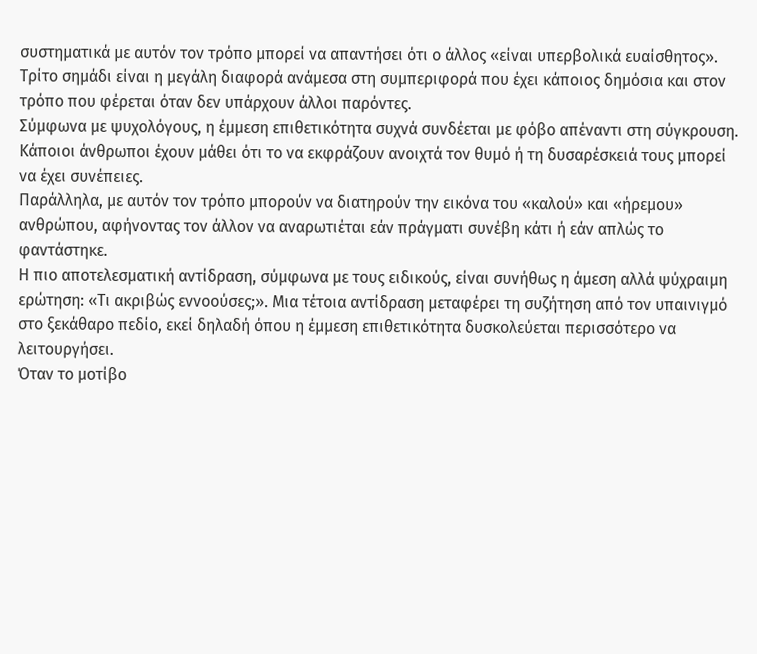συστηματικά με αυτόν τον τρόπο μπορεί να απαντήσει ότι ο άλλος «είναι υπερβολικά ευαίσθητος».
Τρίτο σημάδι είναι η μεγάλη διαφορά ανάμεσα στη συμπεριφορά που έχει κάποιος δημόσια και στον τρόπο που φέρεται όταν δεν υπάρχουν άλλοι παρόντες.
Σύμφωνα με ψυχολόγους, η έμμεση επιθετικότητα συχνά συνδέεται με φόβο απέναντι στη σύγκρουση. Κάποιοι άνθρωποι έχουν μάθει ότι το να εκφράζουν ανοιχτά τον θυμό ή τη δυσαρέσκειά τους μπορεί να έχει συνέπειες.
Παράλληλα, με αυτόν τον τρόπο μπορούν να διατηρούν την εικόνα του «καλού» και «ήρεμου» ανθρώπου, αφήνοντας τον άλλον να αναρωτιέται εάν πράγματι συνέβη κάτι ή εάν απλώς το φαντάστηκε.
Η πιο αποτελεσματική αντίδραση, σύμφωνα με τους ειδικούς, είναι συνήθως η άμεση αλλά ψύχραιμη ερώτηση: «Τι ακριβώς εννοούσες;». Μια τέτοια αντίδραση μεταφέρει τη συζήτηση από τον υπαινιγμό στο ξεκάθαρο πεδίο, εκεί δηλαδή όπου η έμμεση επιθετικότητα δυσκολεύεται περισσότερο να λειτουργήσει.
Όταν το μοτίβο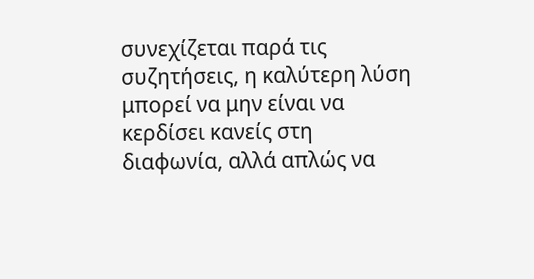συνεχίζεται παρά τις συζητήσεις, η καλύτερη λύση μπορεί να μην είναι να κερδίσει κανείς στη διαφωνία, αλλά απλώς να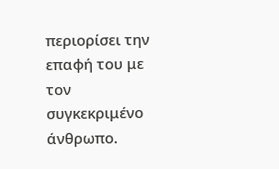περιορίσει την επαφή του με τον συγκεκριμένο άνθρωπο.